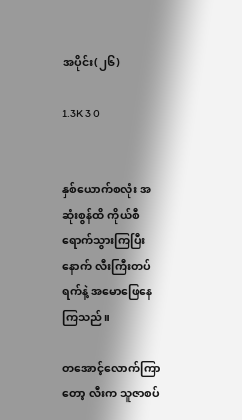အပိုင်း(၂၆)

1.3K 3 0


နှစ်ယောက်စလုံး အဆုံးစွန်ထိ ကိုယ်စီရောက်သွားကြပြီးနောက် လီးကြီးတပ်ရက်နဲ့ အမောဖြေနေကြသည်။

တအောင့်လောက်ကြာတော့ လီးက သူဇာစပ်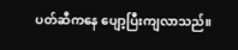ပတ်ဆီကနေ ပျော့ပြီးကျလာသည်။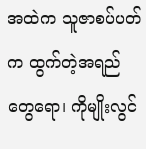အထဲက သူဇာစပ်ပတ်က ထွက်တဲ့အရည်တွေရော၊ ကိုမျိုးလွင်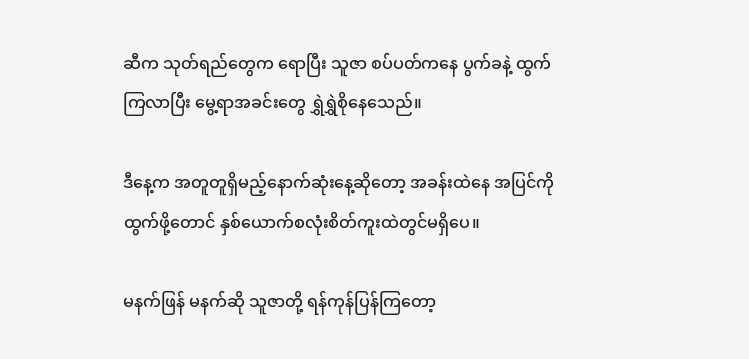ဆီက သုတ်ရည်တွေက ရောပြီး သူဇာ စပ်ပတ်ကနေ ပွက်ခနဲ့ ထွက်ကြလာပြီး မွေ့ရာအခင်းတွေ ရွှဲရွှဲစိုနေသေည်။

ဒီနေ့က အတူတူရှိမည့်နောက်ဆုံးနေ့ဆိုတော့ အခန်းထဲနေ အပြင်ကိုထွက်ဖို့တောင် နှစ်ယောက်စလုံးစိတ်ကူးထဲတွင်မရှိပေ။

မနက်ဖြန် မနက်ဆို သူဇာတို့ ရန်ကုန်ပြန်ကြတော့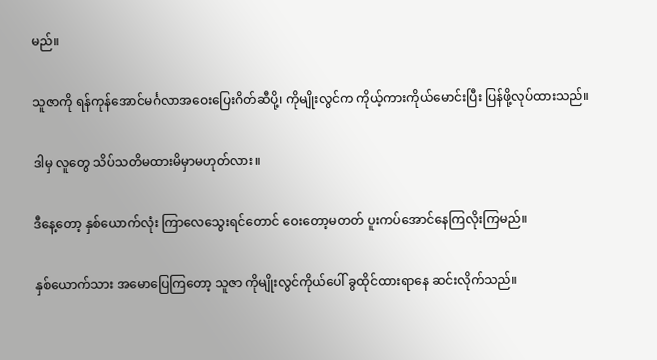မည်။

သူဇာကို ရန်ကုန်အောင်မင်္ဂလာအဝေးပြေးဂိတ်ဆီပို့၊ ကိုမျိုးလွင်က ကိုယ့်ကားကိုယ်မောင်းပြီး ပြန်ဖို့လုပ်ထားသည်။

ဒါမှ လူတွေ သိပ်သတိမထားမိမှာမဟုတ်လား။

ဒီနေ့တော့ နှစ်ယောက်လုံး ကြာလေသွေးရင်တောင် ဝေးတော့မတတ် ပူးကပ်အောင်နေကြလိုးကြမည်။

နှစ်ယောက်သား အမောပြေကြတော့ သူဇာ ကိုမျိုးလွင်ကိုယ်ပေါ် ခွထိုင်ထားရာနေ ဆင်းလိုက်သည်။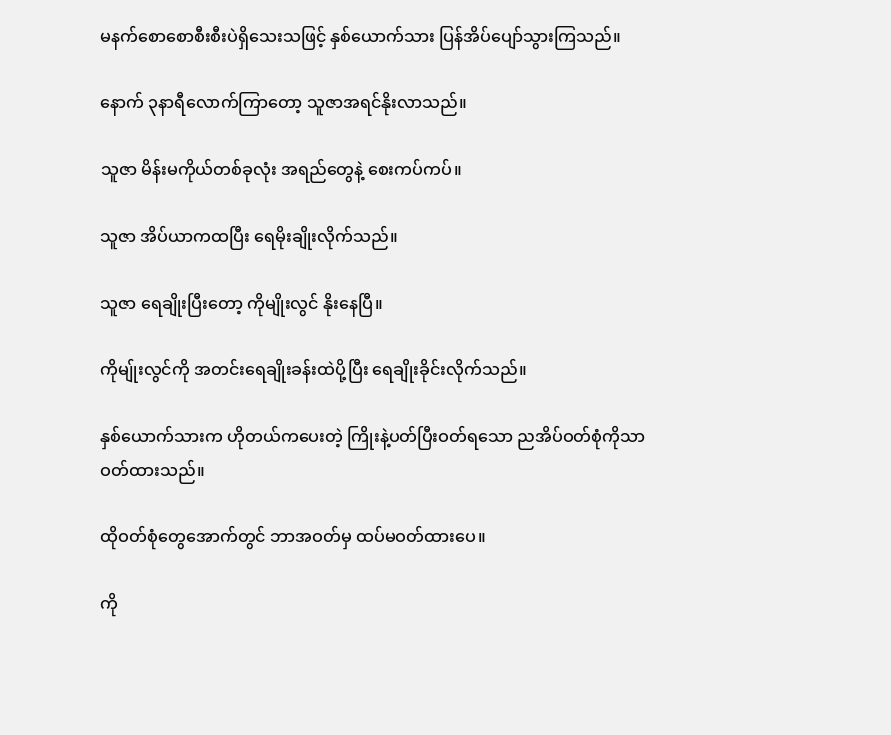မနက်စောစောစီးစီးပဲရှိသေးသဖြင့် နှစ်ယောက်သား ပြန်အိပ်ပျော်သွားကြသည်။

နောက် ၃နာရီလောက်ကြာတော့ သူဇာအရင်နိုးလာသည်။

သူဇာ မိန်းမကိုယ်တစ်ခုလုံး အရည်တွေနဲ့ စေးကပ်ကပ်။

သူဇာ အိပ်ယာကထပြီး ရေမိုးချိုးလိုက်သည်။

သူဇာ ရေချိုးပြီးတော့ ကိုမျိုးလွင် နိုးနေပြီ။

ကိုမျ်ုးလွင်ကို အတင်းရေချိုးခန်းထဲပို့ပြီး ရေချိုးခိုင်းလိုက်သည်။

နှစ်ယောက်သားက ဟိုတယ်ကပေးတဲ့ ကြိုးနဲ့ပတ်ပြီးဝတ်ရသော ညအိပ်ဝတ်စုံကိုသာ ဝတ်ထားသည်။

ထိုဝတ်စုံတွေအောက်တွင် ဘာအဝတ်မှ ထပ်မဝတ်ထားပေ။

ကို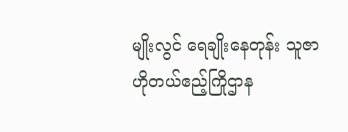မျိုးလွင် ရေချိုးနေတုန်း သူဇာ ဟိုတယ်ဧည့်ကြိုဌာန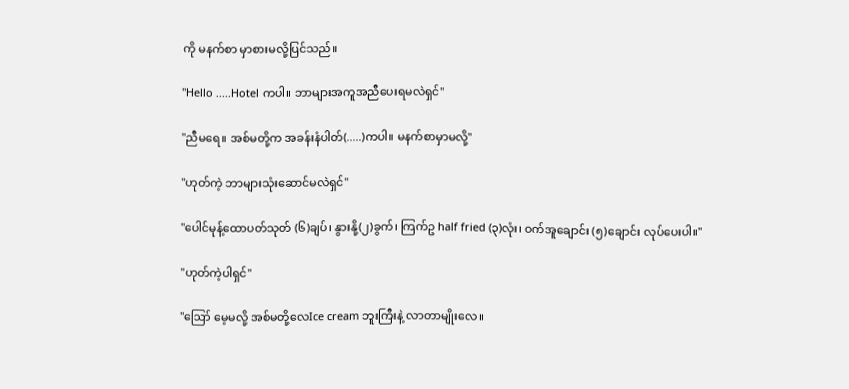ကို မနက်စာ မှာစားမလို့ပြင်သည်။

"Hello .....Hotel ကပါ။ ဘာများအကူအညီပေးရမလဲရှင်"

"ညီမရေ။ အစ်မတို့က အခန်းနံပါတ်(.....)ကပါ။ မနက်စာမှာမလို့"

"ဟုတ်ကဲ့ ဘာများသုံးဆောင်မလဲရှင်"

"ပေါင်မုန့်ထောပတ်သုတ် (၆)ချပ်၊ နွားနို့(၂)ခွက်၊ ကြက်ဥ half fried (၃)လုံး၊ ဝက်အူချောင်း (၅)ချောင်း လုပ်ပေးပါ။"

"ဟုတ်ကဲ့ပါရှင်"

"ဪ မေ့မလို့ အစ်မတို့လေIce cream ဘူးကြီးနဲ့ လာတာမျိုးလေ။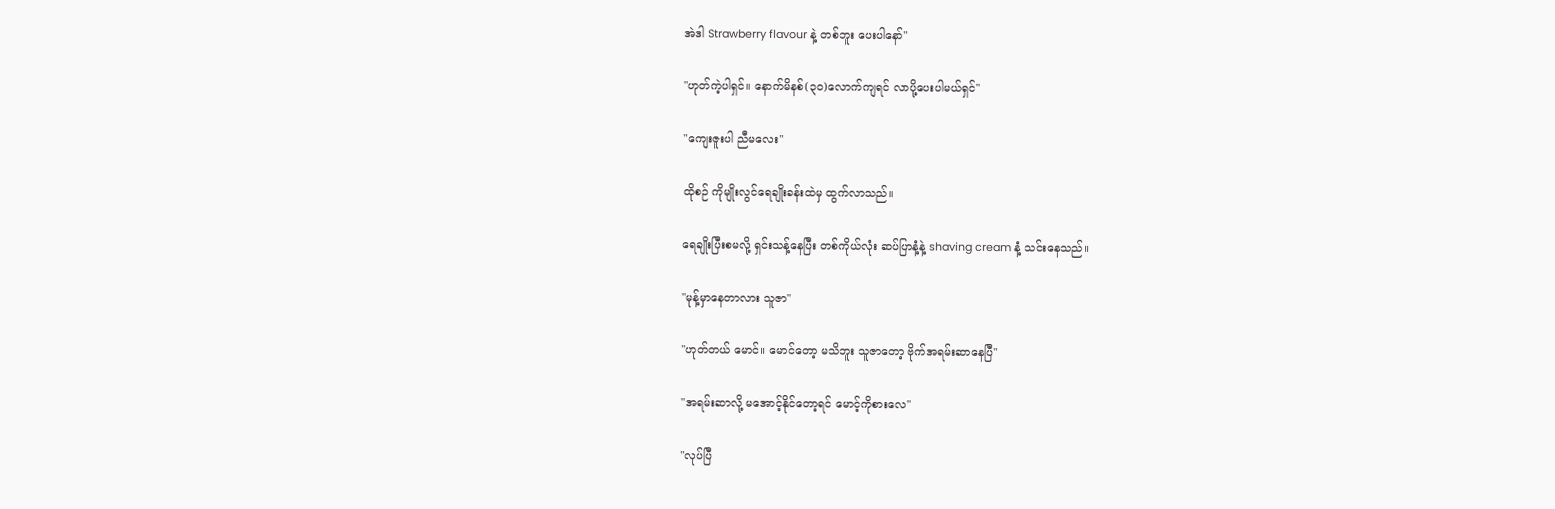အဲဒါ Strawberry flavour နဲ့ တစ်ဘူး ပေးပါနော်"

"ဟုတ်ကဲ့ပါရှင်။ နောက်မိနစ်(၃၀)လောက်ကျရင် လာပို့ပေးပါမယ်ရှင်"

"ကျေးဇူးပါ ညီမလေး"

ထိုစဉ် ကိုမျိုးလွင်ရေချိုးခန်းထဲမှ ထွက်လာသည်။

ရေချိုးပြီးစမလို့ ရှင်းသန့်နေပြီး တစ်ကိုယ်လုံး ဆပ်ပြာနံ့နဲ့ shaving cream နံ့ သင်းနေသည်။

"မုန့်မှာနေတာလား သူဇာ"

"ဟုတ်တယ် မောင်။ မောင်တော့ မသိဘူး သူဇာတော့ ဗိုက်အရမ်းဆာနေပြီ"

"အရမ်းဆာလို့ မအောင့်နိုင်တော့ရင် မောင့်ကိုစားလေ"

"လုပ်ပြီ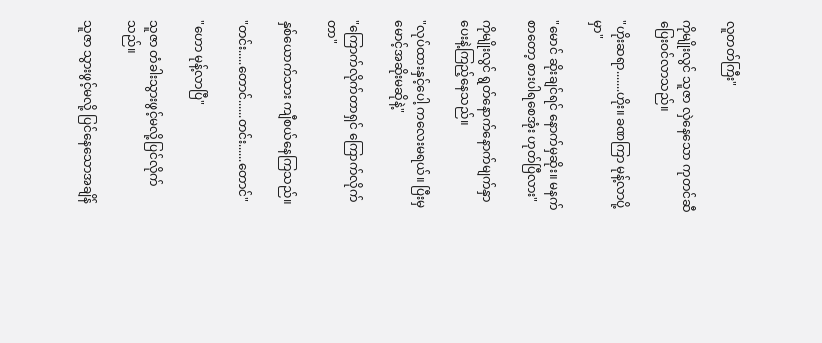လူတတ်ကြီး"

ကိုမျိုးလွင် သူဇာ လှဲနေသော ကုတင်ဆီ ပြေးဝင်လာသည်။

"ဟိုးဆရာ.......ဟိုး။ ခဏကြာ မုန့်လာပို့မှာ"

"မောင် ဆိုးချင်ရင် နောက်မှဆိုး။ မနက်စာတော့ စားပါရစေအုံး ဟုတ်ပြီလား"

ကိုမျိုးလွင် ရွတ်နောက်နောက်မျက်နှာပေးနဲ့ကြည့်နေသည်။

"လုပ်ထားနှင့်ပေါ့ ကလေးမရယ်။ ပြီးမှ မောင့်အဆိုးမဆိုနဲ့"

"ကြောက်လိုက်တာရှင် ကြောက်လိုက်တာ"

နှစ်ယောက်သား ကျီစယ်နေကြသည်။

"တင်း.....တောင်......တင်း......တောင်"

"ဟော မုန့်လာပြီ"

သူဇာ တံခါးသွားဖွင့်မလို့ပြင်လိုက်သည်။

သူဇာ သွားဖွင့်မလို့ ပြင်နေသောအချိန်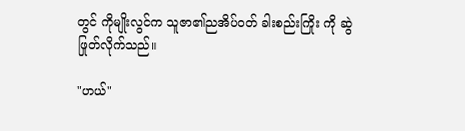တွင် ကိုမျိုးလွင်က သူဇာ၏ညအိပ်ဝတ် ခါးစည်းကြိုး ကို ဆွဲဖြုတ်လိုက်သည်။

"ဟယ်"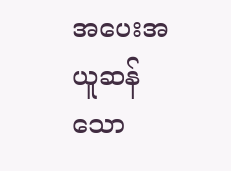အပေးအယူဆန်သော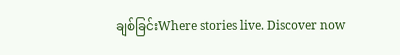ချစ်ခြင်းWhere stories live. Discover now